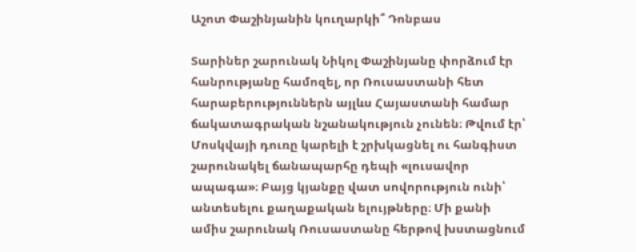Աշոտ Փաշինյանին կուղարկի՞ Դոնբաս

Տարիներ շարունակ Նիկոլ Փաշինյանը փորձում էր հանրությանը համոզել, որ Ռուսաստանի հետ հարաբերություններն այլևս Հայաստանի համար ճակատագրական նշանակություն չունեն։ Թվում էր՝ Մոսկվայի դուռը կարելի է շրխկացնել ու հանգիստ շարունակել ճանապարհը դեպի «լուսավոր ապագա»։ Բայց կյանքը վատ սովորություն ունի՝ անտեսելու քաղաքական ելույթները։ Մի քանի ամիս շարունակ Ռուսաստանը հերթով խստացնում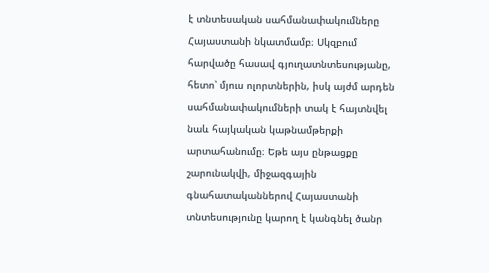է տնտեսական սահմանափակումները Հայաստանի նկատմամբ։ Սկզբում հարվածը հասավ գյուղատնտեսությանը, հետո՝ մյուս ոլորտներին, իսկ այժմ արդեն սահմանափակումների տակ է հայտնվել նաև հայկական կաթնամթերքի արտահանումը։ Եթե այս ընթացքը շարունակվի, միջազգային գնահատականներով Հայաստանի տնտեսությունը կարող է կանգնել ծանր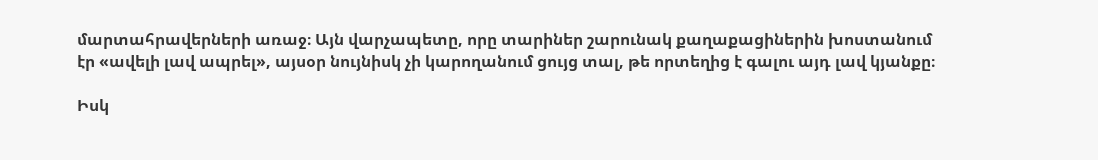մարտահրավերների առաջ։ Այն վարչապետը, որը տարիներ շարունակ քաղաքացիներին խոստանում էր «ավելի լավ ապրել», այսօր նույնիսկ չի կարողանում ցույց տալ, թե որտեղից է գալու այդ լավ կյանքը։

Իսկ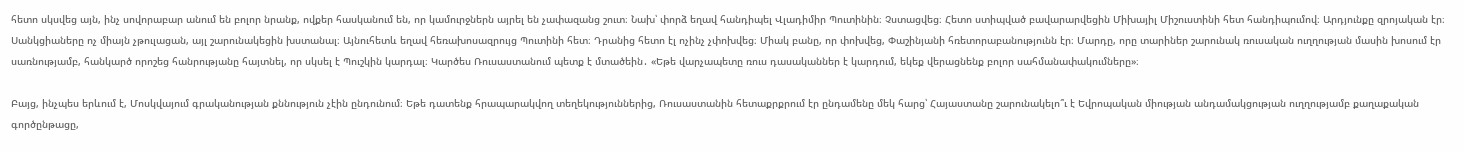հետո սկսվեց այն, ինչ սովորաբար անում են բոլոր նրանք, ովքեր հասկանում են, որ կամուրջներն այրել են չափազանց շուտ։ Նախ՝ փորձ եղավ հանդիպել Վլադիմիր Պուտինին։ Չստացվեց։ Հետո ստիպված բավարարվեցին Միխայիլ Միշուստինի հետ հանդիպումով։ Արդյունքը զրոյական էր։ Սանկցիաները ոչ միայն չթուլացան, այլ շարունակեցին խստանալ։ Այնուհետև եղավ հեռախոսազրույց Պուտինի հետ։ Դրանից հետո էլ ոչինչ չփոխվեց։ Միակ բանը, որ փոխվեց, Փաշինյանի հռետորաբանությունն էր։ Մարդը, որը տարիներ շարունակ ռուսական ուղղության մասին խոսում էր սառնությամբ, հանկարծ որոշեց հանրությանը հայտնել, որ սկսել է Պուշկին կարդալ։ Կարծես Ռուսաստանում պետք է մտածեին․ «Եթե վարչապետը ռուս դասականներ է կարդում, եկեք վերացնենք բոլոր սահմանափակումները»։

Բայց, ինչպես երևում է, Մոսկվայում գրականության քննություն չէին ընդունում։ Եթե դատենք հրապարակվող տեղեկություններից, Ռուսաստանին հետաքրքրում էր ընդամենը մեկ հարց՝ Հայաստանը շարունակելո՞ւ է Եվրոպական միության անդամակցության ուղղությամբ քաղաքական գործընթացը,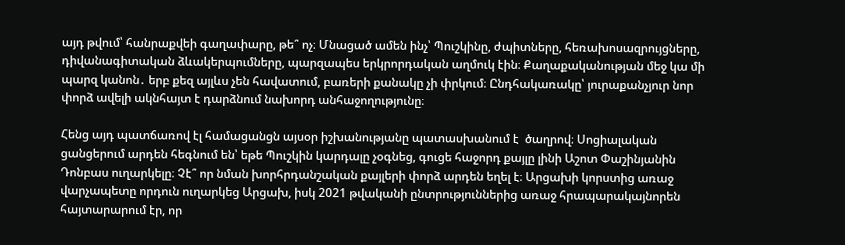այդ թվում՝ հանրաքվեի գաղափարը, թե՞ ոչ։ Մնացած ամեն ինչ՝ Պուշկինը, ժպիտները, հեռախոսազրույցները, դիվանագիտական ձևակերպումները, պարզապես երկրորդական աղմուկ էին։ Քաղաքականության մեջ կա մի պարզ կանոն․ երբ քեզ այլևս չեն հավատում, բառերի քանակը չի փրկում։ Ընդհակառակը՝ յուրաքանչյուր նոր փորձ ավելի ակնհայտ է դարձնում նախորդ անհաջողությունը։

Հենց այդ պատճառով էլ համացանցն այսօր իշխանությանը պատասխանում է  ծաղրով։ Սոցիալական ցանցերում արդեն հեգնում են՝ եթե Պուշկին կարդալը չօգնեց, գուցե հաջորդ քայլը լինի Աշոտ Փաշինյանին Դոնբաս ուղարկելը։ Չէ՞ որ նման խորհրդանշական քայլերի փորձ արդեն եղել է։ Արցախի կորստից առաջ վարչապետը որդուն ուղարկեց Արցախ, իսկ 2021 թվականի ընտրություններից առաջ հրապարակայնորեն հայտարարում էր, որ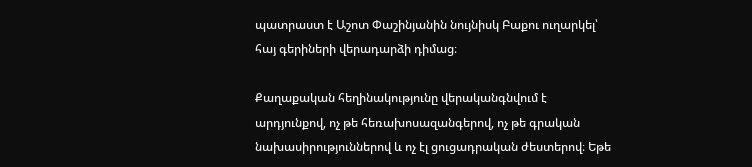պատրաստ է Աշոտ Փաշինյանին նույնիսկ Բաքու ուղարկել՝ հայ գերիների վերադարձի դիմաց։

Քաղաքական հեղինակությունը վերականգնվում է արդյունքով, ոչ թե հեռախոսազանգերով, ոչ թե գրական նախասիրություններով և ոչ էլ ցուցադրական ժեստերով։ Եթե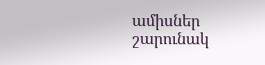ամիսներ շարունակ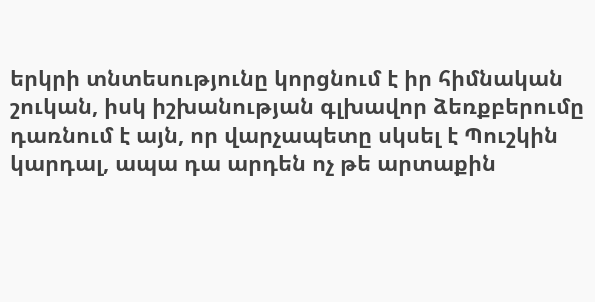երկրի տնտեսությունը կորցնում է իր հիմնական շուկան, իսկ իշխանության գլխավոր ձեռքբերումը դառնում է այն, որ վարչապետը սկսել է Պուշկին կարդալ, ապա դա արդեն ոչ թե արտաքին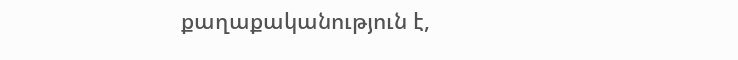քաղաքականություն է,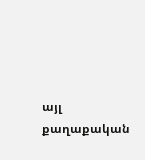այլ քաղաքական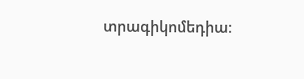տրագիկոմեդիա։